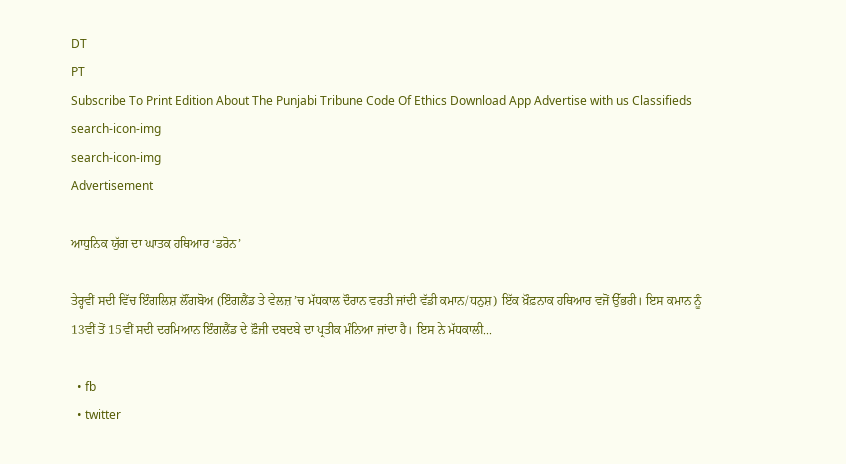DT
PT
Subscribe To Print Edition About The Punjabi Tribune Code Of Ethics Download App Advertise with us Classifieds
search-icon-img
search-icon-img
Advertisement

ਆਧੁਨਿਕ ਯੁੱਗ ਦਾ ਘਾਤਕ ਹਥਿਆਰ ‘ਡਰੋਨ’

ਤੇਰ੍ਹਵੀਂ ਸਦੀ ਵਿੱਚ ਇੰਗਲਿਸ਼ ਲੌਂਗਬੋਅ (ਇੰਗਲੈਂਡ ਤੇ ਵੇਲਜ਼ ’ਚ ਮੱਧਕਾਲ ਦੌਰਾਨ ਵਰਤੀ ਜਾਂਦੀ ਵੱਡੀ ਕਮਾਨ/ਧਨੁਸ਼) ਇੱਕ ਖ਼ੌਫ਼ਨਾਕ ਹਥਿਆਰ ਵਜੋਂ ਉੱਭਰੀ। ਇਸ ਕਮਾਨ ਨੂੰ 13ਵੀਂ ਤੋਂ 15ਵੀਂ ਸਦੀ ਦਰਮਿਆਨ ਇੰਗਲੈਂਡ ਦੇ ਫ਼ੌਜੀ ਦਬਦਬੇ ਦਾ ਪ੍ਰਤੀਕ ਮੰਨਿਆ ਜਾਂਦਾ ਹੈ। ਇਸ ਨੇ ਮੱਧਕਾਲੀ...

  • fb
  • twitter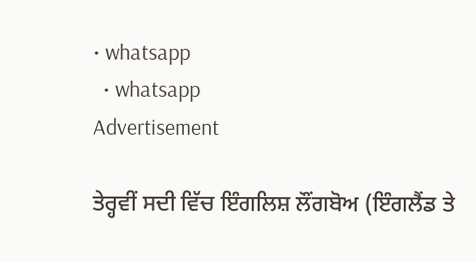• whatsapp
  • whatsapp
Advertisement

ਤੇਰ੍ਹਵੀਂ ਸਦੀ ਵਿੱਚ ਇੰਗਲਿਸ਼ ਲੌਂਗਬੋਅ (ਇੰਗਲੈਂਡ ਤੇ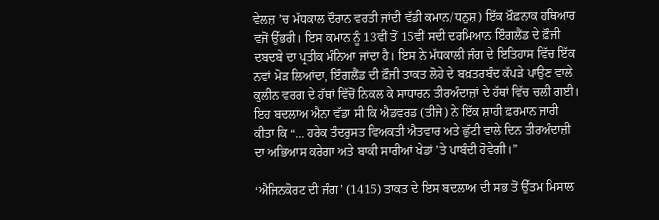ਵੇਲਜ਼ ’ਚ ਮੱਧਕਾਲ ਦੌਰਾਨ ਵਰਤੀ ਜਾਂਦੀ ਵੱਡੀ ਕਮਾਨ/ਧਨੁਸ਼) ਇੱਕ ਖ਼ੌਫ਼ਨਾਕ ਹਥਿਆਰ ਵਜੋਂ ਉੱਭਰੀ। ਇਸ ਕਮਾਨ ਨੂੰ 13ਵੀਂ ਤੋਂ 15ਵੀਂ ਸਦੀ ਦਰਮਿਆਨ ਇੰਗਲੈਂਡ ਦੇ ਫ਼ੌਜੀ ਦਬਦਬੇ ਦਾ ਪ੍ਰਤੀਕ ਮੰਨਿਆ ਜਾਂਦਾ ਹੈ। ਇਸ ਨੇ ਮੱਧਕਾਲੀ ਜੰਗ ਦੇ ਇਤਿਹਾਸ ਵਿੱਚ ਇੱਕ ਨਵਾਂ ਮੋੜ ਲਿਆਂਦਾ, ਇੰਗਲੈਂਡ ਦੀ ਫ਼ੌਜੀ ਤਾਕਤ ਲੋਹੇ ਦੇ ਬਖ਼ਤਰਬੰਦ ਕੱਪੜੇ ਪਾਉਣ ਵਾਲੇ ਕੁਲੀਨ ਵਰਗ ਦੇ ਹੱਥਾਂ ਵਿੱਚੋਂ ਨਿਕਲ ਕੇ ਸਾਧਾਰਨ ਤੀਰਅੰਦਾਜ਼ਾਂ ਦੇ ਹੱਥਾਂ ਵਿੱਚ ਚਲੀ ਗਈ। ਇਹ ਬਦਲਾਅ ਐਨਾ ਵੱਡਾ ਸੀ ਕਿ ਐਡਵਰਡ (ਤੀਜੇ) ਨੇ ਇੱਕ ਸ਼ਾਹੀ ਫ਼ਰਮਾਨ ਜਾਰੀ ਕੀਤਾ ਕਿ “... ਹਰੇਕ ਤੰਦਰੁਸਤ ਵਿਅਕਤੀ ਐਤਵਾਰ ਅਤੇ ਛੁੱਟੀ ਵਾਲੇ ਦਿਨ ਤੀਰਅੰਦਾਜ਼ੀ ਦਾ ਅਭਿਆਸ ਕਰੇਗਾ ਅਤੇ ਬਾਕੀ ਸਾਰੀਆਂ ਖੇਡਾਂ ’ਤੇ ਪਾਬੰਦੀ ਹੋਵੇਗੀ।”

‘ਐਜਿਨਕੋਰਟ ਦੀ ਜੰਗ’ (1415) ਤਾਕਤ ਦੇ ਇਸ ਬਦਲਾਅ ਦੀ ਸਭ ਤੋਂ ਉੱਤਮ ਮਿਸਾਲ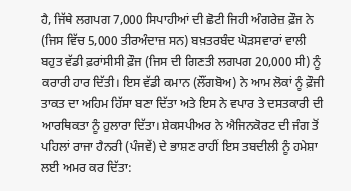ਹੈ, ਜਿੱਥੇ ਲਗਪਗ 7,000 ਸਿਪਾਹੀਆਂ ਦੀ ਛੋਟੀ ਜਿਹੀ ਅੰਗਰੇਜ਼ ਫ਼ੌਜ ਨੇ (ਜਿਸ ਵਿੱਚ 5,000 ਤੀਰਅੰਦਾਜ਼ ਸਨ) ਬਖ਼ਤਰਬੰਦ ਘੋੜਸਵਾਰਾਂ ਵਾਲੀ ਬਹੁਤ ਵੱਡੀ ਫ਼ਰਾਂਸੀਸੀ ਫ਼ੌਜ (ਜਿਸ ਦੀ ਗਿਣਤੀ ਲਗਪਗ 20,000 ਸੀ) ਨੂੰ ਕਰਾਰੀ ਹਾਰ ਦਿੱਤੀ। ਇਸ ਵੱਡੀ ਕਮਾਨ (ਲੌਂਗਬੋਅ) ਨੇ ਆਮ ਲੋਕਾਂ ਨੂੰ ਫ਼ੌਜੀ ਤਾਕਤ ਦਾ ਅਹਿਮ ਹਿੱਸਾ ਬਣਾ ਦਿੱਤਾ ਅਤੇ ਇਸ ਨੇ ਵਪਾਰ ਤੇ ਦਸਤਕਾਰੀ ਦੀ ਆਰਥਿਕਤਾ ਨੂੰ ਹੁਲਾਰਾ ਦਿੱਤਾ। ਸ਼ੇਕਸਪੀਅਰ ਨੇ ਐਜਿਨਕੋਰਟ ਦੀ ਜੰਗ ਤੋਂ ਪਹਿਲਾਂ ਰਾਜਾ ਹੈਨਰੀ (ਪੰਜਵੇਂ) ਦੇ ਭਾਸ਼ਣ ਰਾਹੀਂ ਇਸ ਤਬਦੀਲੀ ਨੂੰ ਹਮੇਸ਼ਾ ਲਈ ਅਮਰ ਕਰ ਦਿੱਤਾ: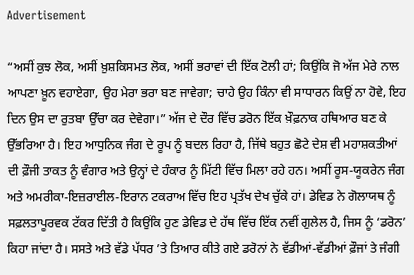Advertisement

“ਅਸੀਂ ਕੁਝ ਲੋਕ, ਅਸੀਂ ਖ਼ੁਸ਼ਕਿਸਮਤ ਲੋਕ, ਅਸੀਂ ਭਰਾਵਾਂ ਦੀ ਇੱਕ ਟੋਲੀ ਹਾਂ; ਕਿਉਂਕਿ ਜੋ ਅੱਜ ਮੇਰੇ ਨਾਲ ਆਪਣਾ ਖ਼ੂਨ ਵਹਾਏਗਾ, ਉਹ ਮੇਰਾ ਭਰਾ ਬਣ ਜਾਵੇਗਾ; ਚਾਹੇ ਉਹ ਕਿੰਨਾ ਵੀ ਸਾਧਾਰਨ ਕਿਉਂ ਨਾ ਹੋਵੇ, ਇਹ ਦਿਨ ਉਸ ਦਾ ਰੁਤਬਾ ਉੱਚਾ ਕਰ ਦੇਵੇਗਾ।” ਅੱਜ ਦੇ ਦੌਰ ਵਿੱਚ ਡਰੋਨ ਇੱਕ ਖ਼ੌਫ਼ਨਾਕ ਹਥਿਆਰ ਬਣ ਕੇ ਉੱਭਰਿਆ ਹੈ। ਇਹ ਆਧੁਨਿਕ ਜੰਗ ਦੇ ਰੂਪ ਨੂੰ ਬਦਲ ਰਿਹਾ ਹੈ, ਜਿੱਥੇ ਬਹੁਤ ਛੋਟੇ ਦੇਸ਼ ਵੀ ਮਹਾਸ਼ਕਤੀਆਂ ਦੀ ਫ਼ੌਜੀ ਤਾਕਤ ਨੂੰ ਵੰਗਾਰ ਅਤੇ ਉਨ੍ਹਾਂ ਦੇ ਹੰਕਾਰ ਨੂੰ ਮਿੱਟੀ ਵਿੱਚ ਮਿਲਾ ਰਹੇ ਹਨ। ਅਸੀਂ ਰੂਸ-ਯੂਕਰੇਨ ਜੰਗ ਅਤੇ ਅਮਰੀਕਾ-ਇਜ਼ਰਾਈਲ-ਇਰਾਨ ਟਕਰਾਅ ਵਿੱਚ ਇਹ ਪ੍ਰਤੱਖ ਦੇਖ ਚੁੱਕੇ ਹਾਂ। ਡੇਵਿਡ ਨੇ ਗੋਲਾਯਥ ਨੂੰ ਸਫ਼ਲਤਾਪੂਰਵਕ ਟੱਕਰ ਦਿੱਤੀ ਹੈ ਕਿਉਂਕਿ ਹੁਣ ਡੇਵਿਡ ਦੇ ਹੱਥ ਵਿੱਚ ਇੱਕ ਨਵੀਂ ਗੁਲੇਲ ਹੈ, ਜਿਸ ਨੂੰ ‘ਡਰੋਨ’ ਕਿਹਾ ਜਾਂਦਾ ਹੈ। ਸਸਤੇ ਅਤੇ ਵੱਡੇ ਪੱਧਰ ’ਤੇ ਤਿਆਰ ਕੀਤੇ ਗਏ ਡਰੋਨਾਂ ਨੇ ਵੱਡੀਆਂ-ਵੱਡੀਆਂ ਫ਼ੌਜਾਂ ਤੇ ਜੰਗੀ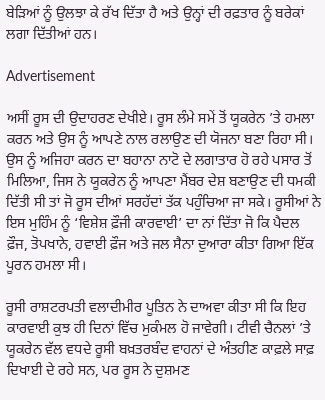ਬੇੜਿਆਂ ਨੂੰ ਉਲਝਾ ਕੇ ਰੱਖ ਦਿੱਤਾ ਹੈ ਅਤੇ ਉਨ੍ਹਾਂ ਦੀ ਰਫ਼ਤਾਰ ਨੂੰ ਬਰੇਕਾਂ ਲਗਾ ਦਿੱਤੀਆਂ ਹਨ।

Advertisement

ਅਸੀਂ ਰੂਸ ਦੀ ਉਦਾਹਰਣ ਦੇਖੀਏ। ਰੂਸ ਲੰਮੇ ਸਮੇਂ ਤੋਂ ਯੂਕਰੇਨ ’ਤੇ ਹਮਲਾ ਕਰਨ ਅਤੇ ਉਸ ਨੂੰ ਆਪਣੇ ਨਾਲ ਰਲਾਉਣ ਦੀ ਯੋਜਨਾ ਬਣਾ ਰਿਹਾ ਸੀ। ਉਸ ਨੂੰ ਅਜਿਹਾ ਕਰਨ ਦਾ ਬਹਾਨਾ ਨਾਟੋ ਦੇ ਲਗਾਤਾਰ ਹੋ ਰਹੇ ਪਸਾਰ ਤੋਂ ਮਿਲਿਆ, ਜਿਸ ਨੇ ਯੂਕਰੇਨ ਨੂੰ ਆਪਣਾ ਮੈਂਬਰ ਦੇਸ਼ ਬਣਾਉਣ ਦੀ ਧਮਕੀ ਦਿੱਤੀ ਸੀ ਤਾਂ ਜੋ ਰੂਸ ਦੀਆਂ ਸਰਹੱਦਾਂ ਤੱਕ ਪਹੁੰਚਿਆ ਜਾ ਸਕੇ। ਰੂਸੀਆਂ ਨੇ ਇਸ ਮੁਹਿੰਮ ਨੂੰ ‘ਵਿਸ਼ੇਸ਼ ਫ਼ੌਜੀ ਕਾਰਵਾਈ’ ਦਾ ਨਾਂ ਦਿੱਤਾ ਜੋ ਕਿ ਪੈਦਲ ਫ਼ੌਜ, ਤੋਪਖਾਨੇ, ਹਵਾਈ ਫ਼ੌਜ ਅਤੇ ਜਲ ਸੈਨਾ ਦੁਆਰਾ ਕੀਤਾ ਗਿਆ ਇੱਕ ਪੂਰਨ ਹਮਲਾ ਸੀ।

ਰੂਸੀ ਰਾਸ਼ਟਰਪਤੀ ਵਲਾਦੀਮੀਰ ਪੂਤਿਨ ਨੇ ਦਾਅਵਾ ਕੀਤਾ ਸੀ ਕਿ ਇਹ ਕਾਰਵਾਈ ਕੁਝ ਹੀ ਦਿਨਾਂ ਵਿੱਚ ਮੁਕੰਮਲ ਹੋ ਜਾਵੇਗੀ। ਟੀਵੀ ਚੈਨਲਾਂ ’ਤੇ ਯੂਕਰੇਨ ਵੱਲ ਵਧਦੇ ਰੂਸੀ ਬਖ਼ਤਰਬੰਦ ਵਾਹਨਾਂ ਦੇ ਅੰਤਹੀਣ ਕਾਫ਼ਲੇ ਸਾਫ਼ ਦਿਖਾਈ ਦੇ ਰਹੇ ਸਨ, ਪਰ ਰੂਸ ਨੇ ਦੁਸ਼ਮਣ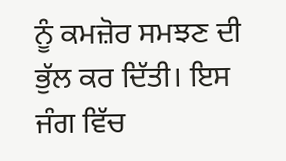ਨੂੰ ਕਮਜ਼ੋਰ ਸਮਝਣ ਦੀ ਭੁੱਲ ਕਰ ਦਿੱਤੀ। ਇਸ ਜੰਗ ਵਿੱਚ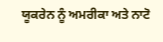ਯੂਕਰੇਨ ਨੂੰ ਅਮਰੀਕਾ ਅਤੇ ਨਾਟੋ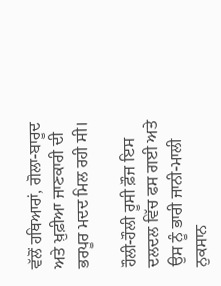ਵੱਲੋਂ ਹਥਿਆਰਾਂ, ਗੋਲਾ-ਬਾਰੂਦ ਅਤੇ ਖ਼ੁਫ਼ੀਆ ਜਾਣਕਾਰੀ ਦੀ ਭਰਪੂਰ ਮਦਦ ਮਿਲ ਰਹੀ ਸੀ।

ਹੌਲੀ-ਹੌਲੀ ਰੂਸੀ ਫ਼ੌਜ ਇਸ ਦਲਦਲ ਵਿੱਚ ਫਸ ਗਈ ਅਤੇ ਉਸ ਨੂੰ ਭਾਰੀ ਜਾਨੀ-ਮਾਲੀ ਨੁਕਸਾਨ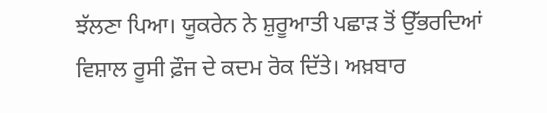ਝੱਲਣਾ ਪਿਆ। ਯੂਕਰੇਨ ਨੇ ਸ਼ੁਰੂਆਤੀ ਪਛਾੜ ਤੋਂ ਉੱਭਰਦਿਆਂ ਵਿਸ਼ਾਲ ਰੂਸੀ ਫ਼ੌਜ ਦੇ ਕਦਮ ਰੋਕ ਦਿੱਤੇ। ਅਖ਼ਬਾਰ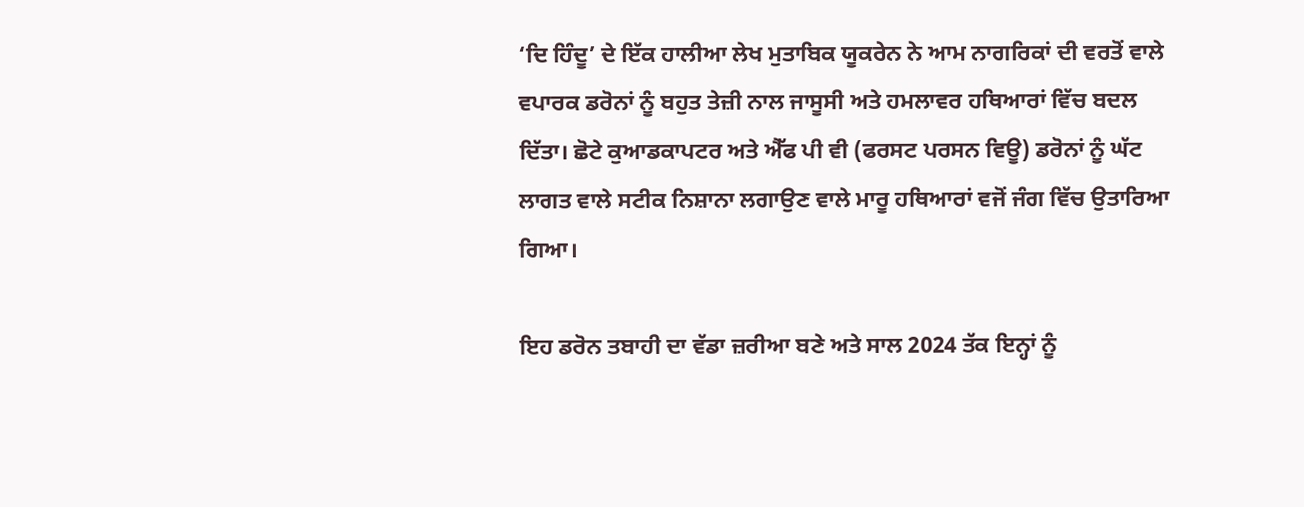‘ਦਿ ਹਿੰਦੂ’ ਦੇ ਇੱਕ ਹਾਲੀਆ ਲੇਖ ਮੁਤਾਬਿਕ ਯੂਕਰੇਨ ਨੇ ਆਮ ਨਾਗਰਿਕਾਂ ਦੀ ਵਰਤੋਂ ਵਾਲੇ ਵਪਾਰਕ ਡਰੋਨਾਂ ਨੂੰ ਬਹੁਤ ਤੇਜ਼ੀ ਨਾਲ ਜਾਸੂਸੀ ਅਤੇ ਹਮਲਾਵਰ ਹਥਿਆਰਾਂ ਵਿੱਚ ਬਦਲ ਦਿੱਤਾ। ਛੋਟੇ ਕੁਆਡਕਾਪਟਰ ਅਤੇ ਐੱਫ ਪੀ ਵੀ (ਫਰਸਟ ਪਰਸਨ ਵਿਊ) ਡਰੋਨਾਂ ਨੂੰ ਘੱਟ ਲਾਗਤ ਵਾਲੇ ਸਟੀਕ ਨਿਸ਼ਾਨਾ ਲਗਾਉਣ ਵਾਲੇ ਮਾਰੂ ਹਥਿਆਰਾਂ ਵਜੋਂ ਜੰਗ ਵਿੱਚ ਉਤਾਰਿਆ ਗਿਆ।

ਇਹ ਡਰੋਨ ਤਬਾਹੀ ਦਾ ਵੱਡਾ ਜ਼ਰੀਆ ਬਣੇ ਅਤੇ ਸਾਲ 2024 ਤੱਕ ਇਨ੍ਹਾਂ ਨੂੰ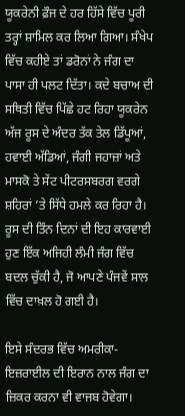ਯੂਕਰੇਨੀ ਫ਼ੌਜ ਦੇ ਹਰ ਹਿੱਸੇ ਵਿੱਚ ਪੂਰੀ ਤਰ੍ਹਾਂ ਸ਼ਾਮਿਲ ਕਰ ਲਿਆ ਗਿਆ। ਸੰਖੇਪ ਵਿੱਚ ਕਹੀਏ ਤਾਂ ਡਰੋਨਾਂ ਨੇ ਜੰਗ ਦਾ ਪਾਸਾ ਹੀ ਪਲਟ ਦਿੱਤਾ। ਕਦੇ ਬਚਾਅ ਦੀ ਸਥਿਤੀ ਵਿੱਚ ਪਿੱਛੇ ਹਟ ਰਿਹਾ ਯੂਕਰੇਨ ਅੱਜ ਰੂਸ ਦੇ ਅੰਦਰ ਤੱਕ ਤੇਲ ਡਿੱਪੂਆਂ, ਹਵਾਈ ਅੱਡਿਆਂ, ਜੰਗੀ ਜਹਾਜ਼ਾਂ ਅਤੇ ਮਾਸਕੋ ਤੇ ਸੇਂਟ ਪੀਟਰਸਬਰਗ ਵਰਗੇ ਸ਼ਹਿਰਾਂ ’ਤੇ ਸਿੱਧੇ ਹਮਲੇ ਕਰ ਰਿਹਾ ਹੈ। ਰੂਸ ਦੀ ਤਿੰਨ ਦਿਨਾਂ ਦੀ ਇਹ ਕਾਰਵਾਈ ਹੁਣ ਇੱਕ ਅਜਿਹੀ ਲੰਮੀ ਜੰਗ ਵਿੱਚ ਬਦਲ ਚੁੱਕੀ ਹੈ, ਜੋ ਆਪਣੇ ਪੰਜਵੇਂ ਸਾਲ ਵਿੱਚ ਦਾਖ਼ਲ ਹੋ ਗਈ ਹੈ।

ਇਸੇ ਸੰਦਰਭ ਵਿੱਚ ਅਮਰੀਕਾ-ਇਜ਼ਰਾਈਲ ਦੀ ਇਰਾਨ ਨਾਲ ਜੰਗ ਦਾ ਜ਼ਿਕਰ ਕਰਨਾ ਵੀ ਵਾਜਬ ਹੋਵੇਗਾ।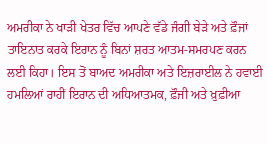ਅਮਰੀਕਾ ਨੇ ਖਾੜੀ ਖੇਤਰ ਵਿੱਚ ਆਪਣੇ ਵੱਡੇ ਜੰਗੀ ਬੇੜੇ ਅਤੇ ਫ਼ੌਜਾਂ ਤਾਇਨਾਤ ਕਰਕੇ ਇਰਾਨ ਨੂੰ ਬਿਨਾਂ ਸ਼ਰਤ ਆਤਮ-ਸਮਰਪਣ ਕਰਨ ਲਈ ਕਿਹਾ। ਇਸ ਤੋਂ ਬਾਅਦ ਅਮਰੀਕਾ ਅਤੇ ਇਜ਼ਰਾਈਲ ਨੇ ਹਵਾਈ ਹਮਲਿਆਂ ਰਾਹੀਂ ਇਰਾਨ ਦੀ ਅਧਿਆਤਮਕ, ਫ਼ੌਜੀ ਅਤੇ ਖ਼ੁਫ਼ੀਆ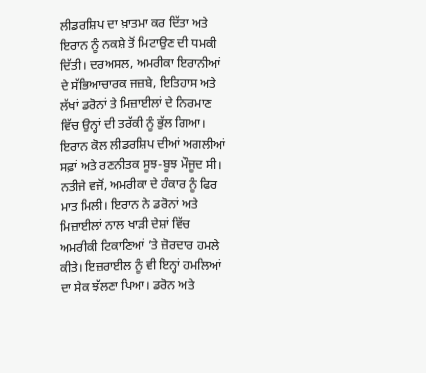ਲੀਡਰਸ਼ਿਪ ਦਾ ਖ਼ਾਤਮਾ ਕਰ ਦਿੱਤਾ ਅਤੇ ਇਰਾਨ ਨੂੰ ਨਕਸ਼ੇ ਤੋਂ ਮਿਟਾਉਣ ਦੀ ਧਮਕੀ ਦਿੱਤੀ। ਦਰਅਸਲ, ਅਮਰੀਕਾ ਇਰਾਨੀਆਂ ਦੇ ਸੱਭਿਆਚਾਰਕ ਜਜ਼ਬੇ, ਇਤਿਹਾਸ ਅਤੇ ਲੱਖਾਂ ਡਰੋਨਾਂ ਤੇ ਮਿਜ਼ਾਈਲਾਂ ਦੇ ਨਿਰਮਾਣ ਵਿੱਚ ਉਨ੍ਹਾਂ ਦੀ ਤਰੱਕੀ ਨੂੰ ਭੁੱਲ ਗਿਆ। ਇਰਾਨ ਕੋਲ ਲੀਡਰਸ਼ਿਪ ਦੀਆਂ ਅਗਲੀਆਂ ਸਫ਼ਾਂ ਅਤੇ ਰਣਨੀਤਕ ਸੂਝ-ਬੂਝ ਮੌਜੂਦ ਸੀ। ਨਤੀਜੇ ਵਜੋਂ, ਅਮਰੀਕਾ ਦੇ ਹੰਕਾਰ ਨੂੰ ਫਿਰ ਮਾਤ ਮਿਲੀ। ਇਰਾਨ ਨੇ ਡਰੋਨਾਂ ਅਤੇ ਮਿਜ਼ਾਈਲਾਂ ਨਾਲ ਖਾੜੀ ਦੇਸ਼ਾਂ ਵਿੱਚ ਅਮਰੀਕੀ ਟਿਕਾਣਿਆਂ ’ਤੇ ਜ਼ੋਰਦਾਰ ਹਮਲੇ ਕੀਤੇ। ਇਜ਼ਰਾਈਲ ਨੂੰ ਵੀ ਇਨ੍ਹਾਂ ਹਮਲਿਆਂ ਦਾ ਸੇਕ ਝੱਲਣਾ ਪਿਆ। ਡਰੋਨ ਅਤੇ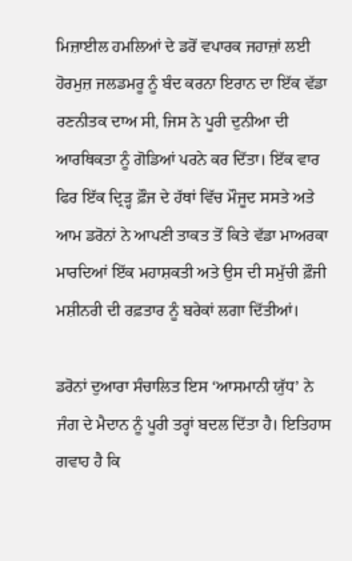ਮਿਜ਼ਾਈਲ ਹਮਲਿਆਂ ਦੇ ਡਰੋਂ ਵਪਾਰਕ ਜਹਾਜ਼ਾਂ ਲਈ ਹੋਰਮੁਜ਼ ਜਲਡਮਰੂ ਨੂੰ ਬੰਦ ਕਰਨਾ ਇਰਾਨ ਦਾ ਇੱਕ ਵੱਡਾ ਰਣਨੀਤਕ ਦਾਅ ਸੀ, ਜਿਸ ਨੇ ਪੂਰੀ ਦੁਨੀਆ ਦੀ ਆਰਥਿਕਤਾ ਨੂੰ ਗੋਡਿਆਂ ਪਰਨੇ ਕਰ ਦਿੱਤਾ। ਇੱਕ ਵਾਰ ਫਿਰ ਇੱਕ ਦ੍ਰਿੜ੍ਹ ਫ਼ੌਜ ਦੇ ਹੱਥਾਂ ਵਿੱਚ ਮੌਜੂਦ ਸਸਤੇ ਅਤੇ ਆਮ ਡਰੋਨਾਂ ਨੇ ਆਪਣੀ ਤਾਕਤ ਤੋਂ ਕਿਤੇ ਵੱਡਾ ਮਾਅਰਕਾ ਮਾਰਦਿਆਂ ਇੱਕ ਮਹਾਸ਼ਕਤੀ ਅਤੇ ਉਸ ਦੀ ਸਮੁੱਚੀ ਫ਼ੌਜੀ ਮਸ਼ੀਨਰੀ ਦੀ ਰਫ਼ਤਾਰ ਨੂੰ ਬਰੇਕਾਂ ਲਗਾ ਦਿੱਤੀਆਂ।

ਡਰੋਨਾਂ ਦੁਆਰਾ ਸੰਚਾਲਿਤ ਇਸ ‘ਆਸਮਾਨੀ ਯੁੱਧ’ ਨੇ ਜੰਗ ਦੇ ਮੈਦਾਨ ਨੂੰ ਪੂਰੀ ਤਰ੍ਹਾਂ ਬਦਲ ਦਿੱਤਾ ਹੈ। ਇਤਿਹਾਸ ਗਵਾਹ ਹੈ ਕਿ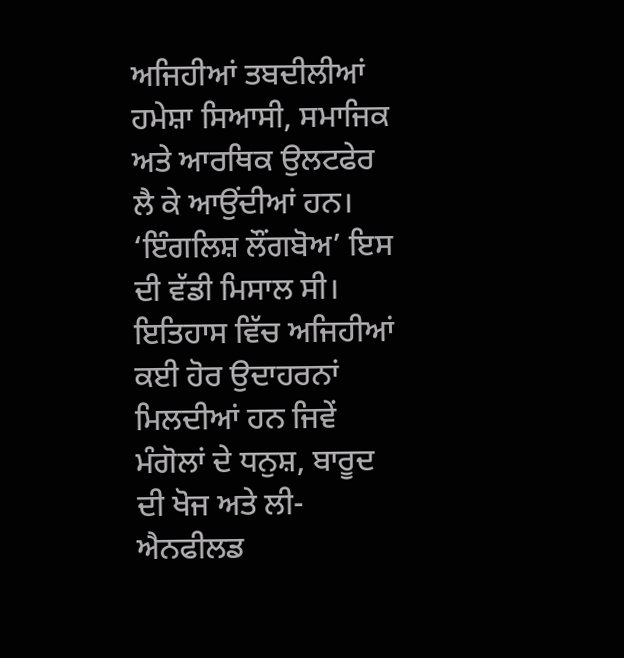ਅਜਿਹੀਆਂ ਤਬਦੀਲੀਆਂ ਹਮੇਸ਼ਾ ਸਿਆਸੀ, ਸਮਾਜਿਕ ਅਤੇ ਆਰਥਿਕ ਉਲਟਫੇਰ ਲੈ ਕੇ ਆਉਂਦੀਆਂ ਹਨ। ‘ਇੰਗਲਿਸ਼ ਲੌਂਗਬੋਅ’ ਇਸ ਦੀ ਵੱਡੀ ਮਿਸਾਲ ਸੀ। ਇਤਿਹਾਸ ਵਿੱਚ ਅਜਿਹੀਆਂ ਕਈ ਹੋਰ ਉਦਾਹਰਨਾਂ ਮਿਲਦੀਆਂ ਹਨ ਜਿਵੇਂ ਮੰਗੋਲਾਂ ਦੇ ਧਨੁਸ਼, ਬਾਰੂਦ ਦੀ ਖੋਜ ਅਤੇ ਲੀ-ਐਨਫੀਲਡ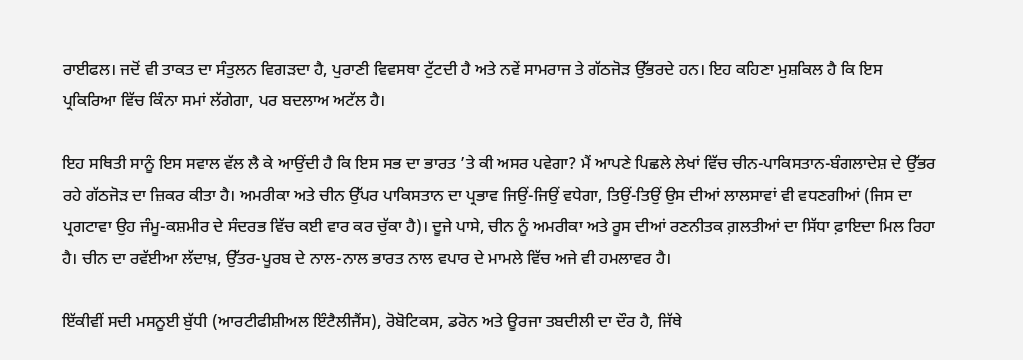ਰਾਈਫਲ। ਜਦੋਂ ਵੀ ਤਾਕਤ ਦਾ ਸੰਤੁਲਨ ਵਿਗੜਦਾ ਹੈ, ਪੁਰਾਣੀ ਵਿਵਸਥਾ ਟੁੱਟਦੀ ਹੈ ਅਤੇ ਨਵੇਂ ਸਾਮਰਾਜ ਤੇ ਗੱਠਜੋੜ ਉੱਭਰਦੇ ਹਨ। ਇਹ ਕਹਿਣਾ ਮੁਸ਼ਕਿਲ ਹੈ ਕਿ ਇਸ ਪ੍ਰਕਿਰਿਆ ਵਿੱਚ ਕਿੰਨਾ ਸਮਾਂ ਲੱਗੇਗਾ, ਪਰ ਬਦਲਾਅ ਅਟੱਲ ਹੈ।

ਇਹ ਸਥਿਤੀ ਸਾਨੂੰ ਇਸ ਸਵਾਲ ਵੱਲ ਲੈ ਕੇ ਆਉਂਦੀ ਹੈ ਕਿ ਇਸ ਸਭ ਦਾ ਭਾਰਤ ’ਤੇ ਕੀ ਅਸਰ ਪਵੇਗਾ? ਮੈਂ ਆਪਣੇ ਪਿਛਲੇ ਲੇਖਾਂ ਵਿੱਚ ਚੀਨ-ਪਾਕਿਸਤਾਨ-ਬੰਗਲਾਦੇਸ਼ ਦੇ ਉੱਭਰ ਰਹੇ ਗੱਠਜੋੜ ਦਾ ਜ਼ਿਕਰ ਕੀਤਾ ਹੈ। ਅਮਰੀਕਾ ਅਤੇ ਚੀਨ ਉੱਪਰ ਪਾਕਿਸਤਾਨ ਦਾ ਪ੍ਰਭਾਵ ਜਿਉਂ-ਜਿਉਂ ਵਧੇਗਾ, ਤਿਉਂ-ਤਿਉਂ ਉਸ ਦੀਆਂ ਲਾਲਸਾਵਾਂ ਵੀ ਵਧਣਗੀਆਂ (ਜਿਸ ਦਾ ਪ੍ਰਗਟਾਵਾ ਉਹ ਜੰਮੂ-ਕਸ਼ਮੀਰ ਦੇ ਸੰਦਰਭ ਵਿੱਚ ਕਈ ਵਾਰ ਕਰ ਚੁੱਕਾ ਹੈ)। ਦੂਜੇ ਪਾਸੇ, ਚੀਨ ਨੂੰ ਅਮਰੀਕਾ ਅਤੇ ਰੂਸ ਦੀਆਂ ਰਣਨੀਤਕ ਗ਼ਲਤੀਆਂ ਦਾ ਸਿੱਧਾ ਫ਼ਾਇਦਾ ਮਿਲ ਰਿਹਾ ਹੈ। ਚੀਨ ਦਾ ਰਵੱਈਆ ਲੱਦਾਖ਼, ਉੱਤਰ-ਪੂਰਬ ਦੇ ਨਾਲ-ਨਾਲ ਭਾਰਤ ਨਾਲ ਵਪਾਰ ਦੇ ਮਾਮਲੇ ਵਿੱਚ ਅਜੇ ਵੀ ਹਮਲਾਵਰ ਹੈ।

ਇੱਕੀਵੀਂ ਸਦੀ ਮਸਨੂਈ ਬੁੱਧੀ (ਆਰਟੀਫੀਸ਼ੀਅਲ ਇੰਟੈਲੀਜੈਂਸ), ਰੋਬੋਟਿਕਸ, ਡਰੋਨ ਅਤੇ ਊਰਜਾ ਤਬਦੀਲੀ ਦਾ ਦੌਰ ਹੈ, ਜਿੱਥੇ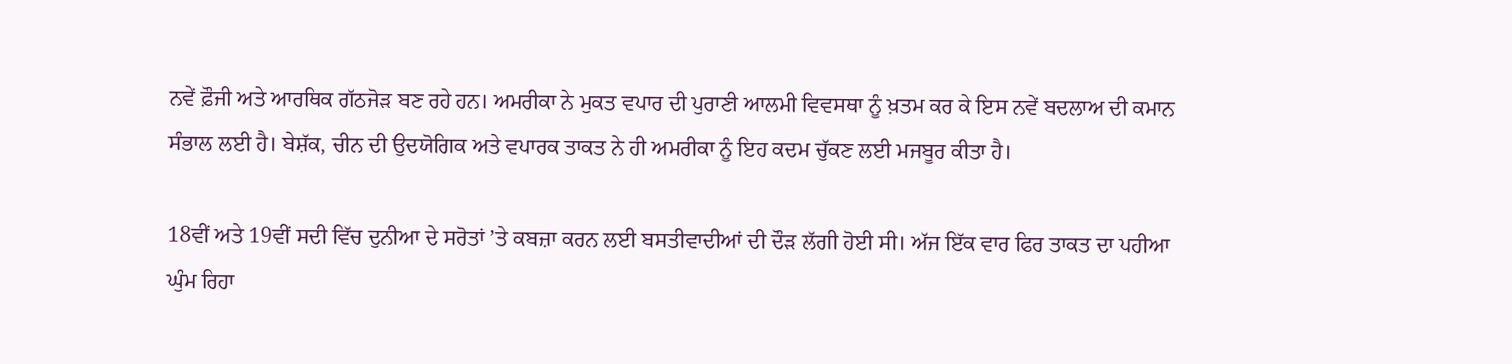ਨਵੇਂ ਫ਼ੌਜੀ ਅਤੇ ਆਰਥਿਕ ਗੱਠਜੋੜ ਬਣ ਰਹੇ ਹਨ। ਅਮਰੀਕਾ ਨੇ ਮੁਕਤ ਵਪਾਰ ਦੀ ਪੁਰਾਣੀ ਆਲਮੀ ਵਿਵਸਥਾ ਨੂੰ ਖ਼ਤਮ ਕਰ ਕੇ ਇਸ ਨਵੇਂ ਬਦਲਾਅ ਦੀ ਕਮਾਨ ਸੰਭਾਲ ਲਈ ਹੈ। ਬੇਸ਼ੱਕ, ਚੀਨ ਦੀ ਉਦਯੋਗਿਕ ਅਤੇ ਵਪਾਰਕ ਤਾਕਤ ਨੇ ਹੀ ਅਮਰੀਕਾ ਨੂੰ ਇਹ ਕਦਮ ਚੁੱਕਣ ਲਈ ਮਜਬੂਰ ਕੀਤਾ ਹੈ।

18ਵੀਂ ਅਤੇ 19ਵੀਂ ਸਦੀ ਵਿੱਚ ਦੁਨੀਆ ਦੇ ਸਰੋਤਾਂ ’ਤੇ ਕਬਜ਼ਾ ਕਰਨ ਲਈ ਬਸਤੀਵਾਦੀਆਂ ਦੀ ਦੌੜ ਲੱਗੀ ਹੋਈ ਸੀ। ਅੱਜ ਇੱਕ ਵਾਰ ਫਿਰ ਤਾਕਤ ਦਾ ਪਹੀਆ ਘੁੰਮ ਰਿਹਾ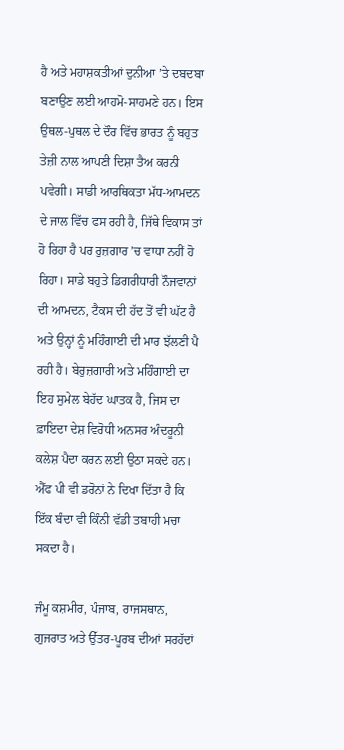ਹੈ ਅਤੇ ਮਹਾਸ਼ਕਤੀਆਂ ਦੁਨੀਆ ’ਤੇ ਦਬਦਬਾ ਬਣਾਉਣ ਲਈ ਆਹਮੋ-ਸਾਹਮਣੇ ਹਨ। ਇਸ ਉਥਲ-ਪੁਥਲ ਦੇ ਦੌਰ ਵਿੱਚ ਭਾਰਤ ਨੂੰ ਬਹੁਤ ਤੇਜ਼ੀ ਨਾਲ ਆਪਣੀ ਦਿਸ਼ਾ ਤੈਅ ਕਰਨੀ ਪਵੇਗੀ। ਸਾਡੀ ਆਰਥਿਕਤਾ ਮੱਧ-ਆਮਦਨ ਦੇ ਜਾਲ ਵਿੱਚ ਫਸ ਰਹੀ ਹੈ, ਜਿੱਥੇ ਵਿਕਾਸ ਤਾਂ ਹੋ ਰਿਹਾ ਹੈ ਪਰ ਰੁਜ਼ਗਾਰ ’ਚ ਵਾਧਾ ਨਹੀਂ ਹੋ ਰਿਹਾ। ਸਾਡੇ ਬਹੁਤੇ ਡਿਗਰੀਧਾਰੀ ਨੌਜਵਾਨਾਂ ਦੀ ਆਮਦਨ, ਟੈਕਸ ਦੀ ਹੱਦ ਤੋਂ ਵੀ ਘੱਟ ਹੈ ਅਤੇ ਉਨ੍ਹਾਂ ਨੂੰ ਮਹਿੰਗਾਈ ਦੀ ਮਾਰ ਝੱਲਣੀ ਪੈ ਰਹੀ ਹੈ। ਬੇਰੁਜ਼ਗਾਰੀ ਅਤੇ ਮਹਿੰਗਾਈ ਦਾ ਇਹ ਸੁਮੇਲ ਬੇਹੱਦ ਘਾਤਕ ਹੈ, ਜਿਸ ਦਾ ਫ਼ਾਇਦਾ ਦੇਸ਼ ਵਿਰੋਧੀ ਅਨਸਰ ਅੰਦਰੂਨੀ ਕਲੇਸ਼ ਪੈਦਾ ਕਰਨ ਲਈ ਉਠਾ ਸਕਦੇ ਹਨ। ਐੱਫ ਪੀ ਵੀ ਡਰੋਨਾਂ ਨੇ ਦਿਖਾ ਦਿੱਤਾ ਹੈ ਕਿ ਇੱਕ ਬੰਦਾ ਵੀ ਕਿੰਨੀ ਵੱਡੀ ਤਬਾਹੀ ਮਚਾ ਸਕਦਾ ਹੈ।

ਜੰਮੂ ਕਸ਼ਮੀਰ, ਪੰਜਾਬ, ਰਾਜਸਥਾਨ, ਗੁਜਰਾਤ ਅਤੇ ਉੱਤਰ-ਪੂਰਬ ਦੀਆਂ ਸਰਹੱਦਾਂ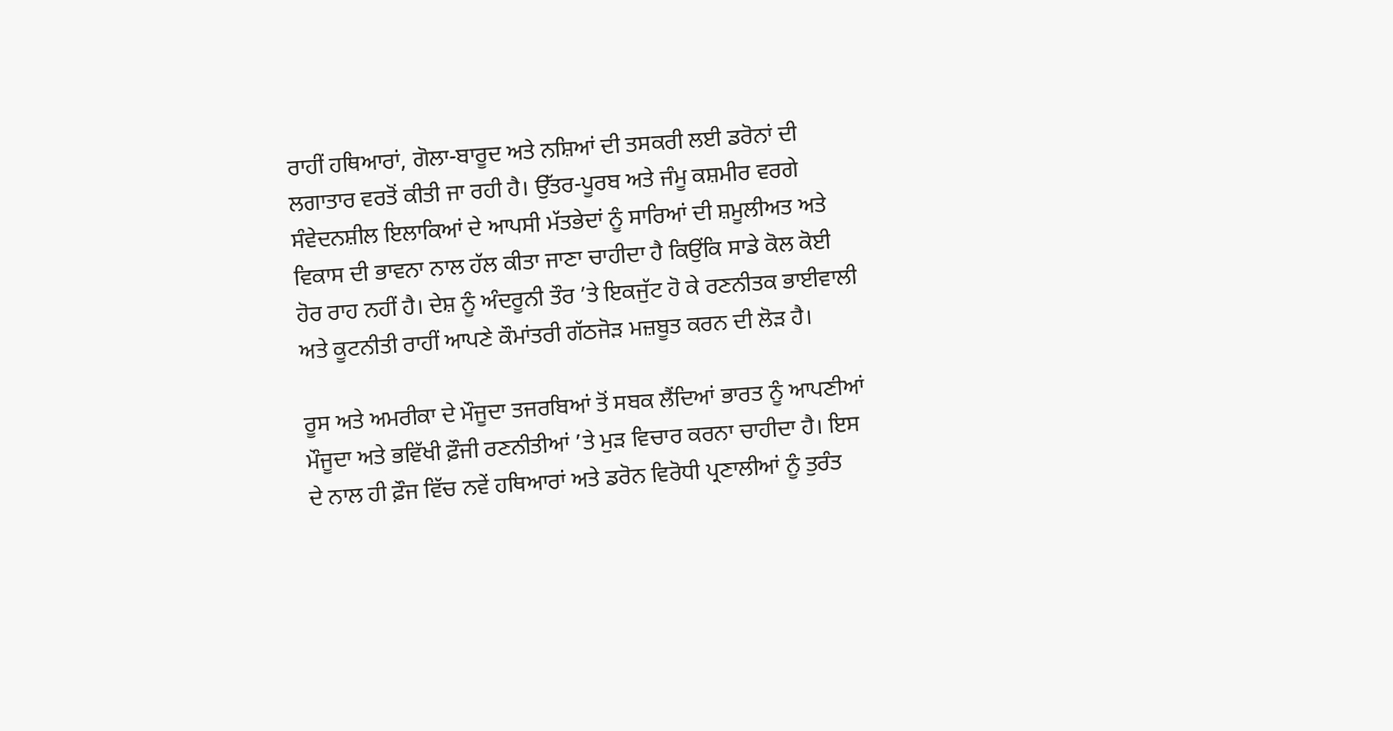ਰਾਹੀਂ ਹਥਿਆਰਾਂ, ਗੋਲਾ-ਬਾਰੂਦ ਅਤੇ ਨਸ਼ਿਆਂ ਦੀ ਤਸਕਰੀ ਲਈ ਡਰੋਨਾਂ ਦੀ ਲਗਾਤਾਰ ਵਰਤੋਂ ਕੀਤੀ ਜਾ ਰਹੀ ਹੈ। ਉੱਤਰ-ਪੂਰਬ ਅਤੇ ਜੰਮੂ ਕਸ਼ਮੀਰ ਵਰਗੇ ਸੰਵੇਦਨਸ਼ੀਲ ਇਲਾਕਿਆਂ ਦੇ ਆਪਸੀ ਮੱਤਭੇਦਾਂ ਨੂੰ ਸਾਰਿਆਂ ਦੀ ਸ਼ਮੂਲੀਅਤ ਅਤੇ ਵਿਕਾਸ ਦੀ ਭਾਵਨਾ ਨਾਲ ਹੱਲ ਕੀਤਾ ਜਾਣਾ ਚਾਹੀਦਾ ਹੈ ਕਿਉਂਕਿ ਸਾਡੇ ਕੋਲ ਕੋਈ ਹੋਰ ਰਾਹ ਨਹੀਂ ਹੈ। ਦੇਸ਼ ਨੂੰ ਅੰਦਰੂਨੀ ਤੌਰ ’ਤੇ ਇਕਜੁੱਟ ਹੋ ਕੇ ਰਣਨੀਤਕ ਭਾਈਵਾਲੀ ਅਤੇ ਕੂਟਨੀਤੀ ਰਾਹੀਂ ਆਪਣੇ ਕੌਮਾਂਤਰੀ ਗੱਠਜੋੜ ਮਜ਼ਬੂਤ ਕਰਨ ਦੀ ਲੋੜ ਹੈ।

ਰੂਸ ਅਤੇ ਅਮਰੀਕਾ ਦੇ ਮੌਜੂਦਾ ਤਜਰਬਿਆਂ ਤੋਂ ਸਬਕ ਲੈਂਦਿਆਂ ਭਾਰਤ ਨੂੰ ਆਪਣੀਆਂ ਮੌਜੂਦਾ ਅਤੇ ਭਵਿੱਖੀ ਫ਼ੌਜੀ ਰਣਨੀਤੀਆਂ ’ਤੇ ਮੁੜ ਵਿਚਾਰ ਕਰਨਾ ਚਾਹੀਦਾ ਹੈ। ਇਸ ਦੇ ਨਾਲ ਹੀ ਫ਼ੌਜ ਵਿੱਚ ਨਵੇਂ ਹਥਿਆਰਾਂ ਅਤੇ ਡਰੋਨ ਵਿਰੋਧੀ ਪ੍ਰਣਾਲੀਆਂ ਨੂੰ ਤੁਰੰਤ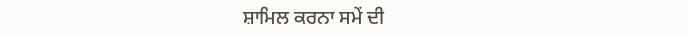ਸ਼ਾਮਿਲ ਕਰਨਾ ਸਮੇਂ ਦੀ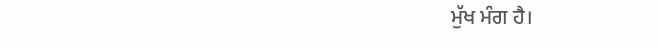ਮੁੱਖ ਮੰਗ ਹੈ।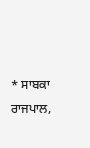* ਸਾਬਕਾ ਰਾਜਪਾਲ,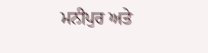ਮਨੀਪੁਰ ਅਤੇ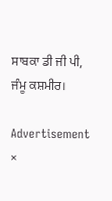ਸਾਬਕਾ ਡੀ ਜੀ ਪੀ, ਜੰਮੂ ਕਸ਼ਮੀਰ।

Advertisement
×